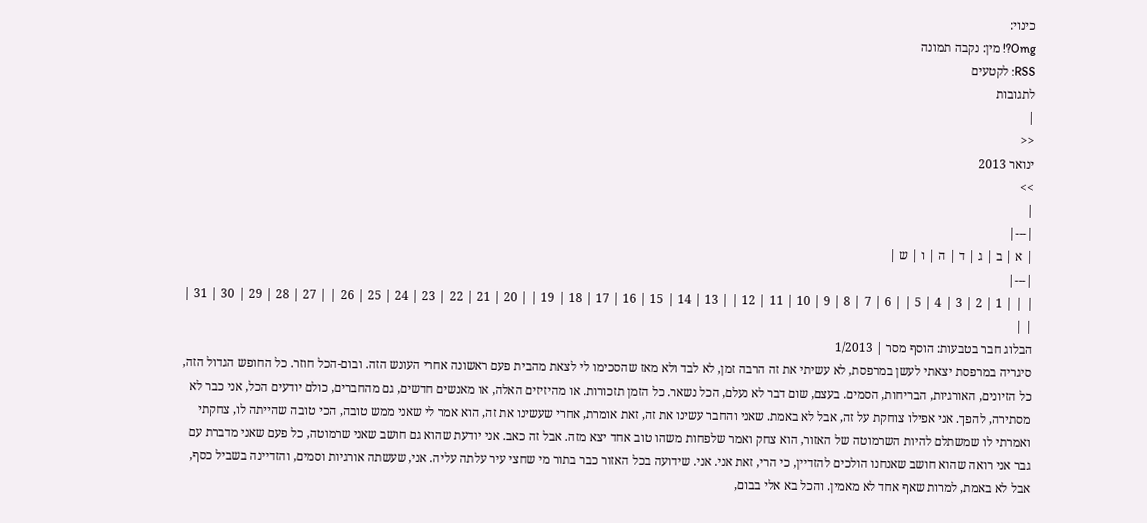כינוי:
Omg?! מין: נקבה תמונה
RSS: לקטעים
לתגובות
|
<<
ינואר 2013
>>
|
|---|
| א | ב | ג | ד | ה | ו | ש |
|---|
| | | 1 | 2 | 3 | 4 | 5 | | 6 | 7 | 8 | 9 | 10 | 11 | 12 | | 13 | 14 | 15 | 16 | 17 | 18 | 19 | | 20 | 21 | 22 | 23 | 24 | 25 | 26 | | 27 | 28 | 29 | 30 | 31 | | |
הבלוג חבר בטבעות: הוסף מסר | 1/2013
סיגריה במרפסת יצאתי לעשן במרפסת, לא עשיתי את זה הרבה זמן, לא לבד ולא מאז שהסכימו לי לצאת מהבית פעם ראשונה אחרי העונש הזה. ובום-הכל חוזר. כל החופש הגדול הזה, כל הזיונים, האורגיות, הבריחות, הסמים. בעצם, שום דבר לא נעלם, הכל נשאר. כל הזמן תזכורות. או מהיזיזים האלה, או מאנשים חדשים, גם מהחברים, כולם יודעים הכל, אני כבר לא מסתירה, להפך. אני אפילו צוחקת על זה, אבל לא באמת. שאני והחבר עשינו את זה, זאת אומרת, אחרי שעשינו את זה, הוא אמר לי שאני ממש טובה, הכי טובה שהייתה לו, צחקתי ואמרתי לו שמשתלם להיות השרמוטה של האזור, הוא צחק ואמר שלפחות משהו טוב אחד יצא מזה. אבל זה כאב. אני יודעת שהוא גם חושב שאני שרמוטה, כל פעם שאני מדברת עם גבר אני רואה שהוא חושב שאנחנו הולכים להזדיין, כי הרי, זאת אני. אני. שידועה בכל האזור כבר בתור מי שחצי עיר עלתה עליה. אני, שעשתה אורגיות וסמים, והזדיינה בשביל כסף, אבל לא באמת, למרות שאף אחד לא מאמין. והכל בא אלי בבום,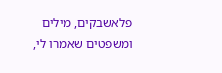פלאשבקים, מילים ומשפטים שאמרו לי,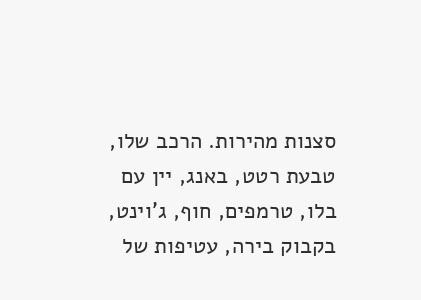סצנות מהירות. הרכב שלו, טבעת רטט, באנג, יין עם בלו, טרמפים, חוף, ג'וינט, בקבוק בירה, עטיפות של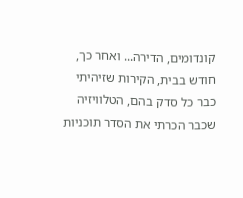קונדומים, הדירה... ואחר כך, חודש בבית, הקירות שזיהיתי כבר כל סדק בהם, הטלוויזיה שכבר הכרתי את הסדר תוכניות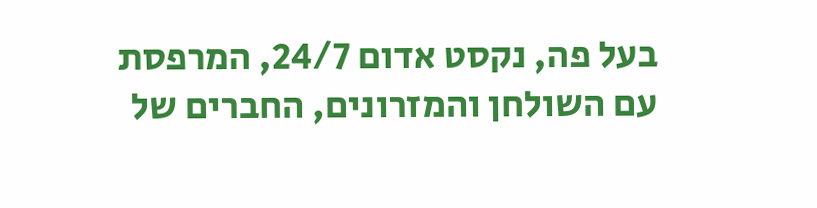בעל פה, נקסט אדום 24/7, המרפסת עם השולחן והמזרונים, החברים של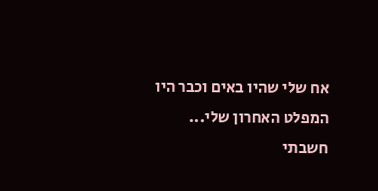אח שלי שהיו באים וכבר היו המפלט האחרון שלי...
חשבתי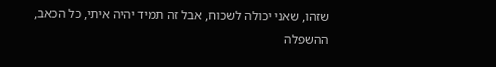שזהו, שאני יכולה לשכוח, אבל זה תמיד יהיה איתי, כל הכאב, ההשפלה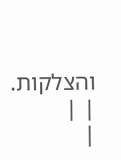והצלקות.
| |
|